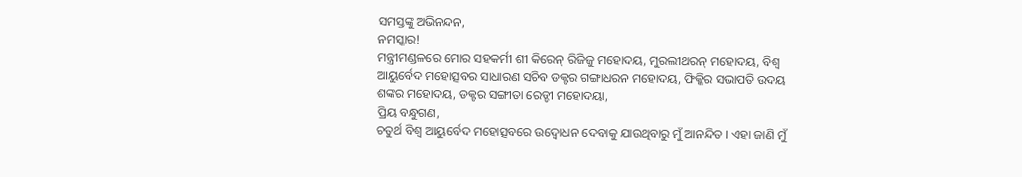ସମସ୍ତଙ୍କୁ ଅଭିନନ୍ଦନ,
ନମସ୍କାର!
ମନ୍ତ୍ରୀମଣ୍ଡଳରେ ମୋର ସହକର୍ମୀ ଶୀ କିରେନ୍ ରିଜିଜୁ ମହୋଦୟ, ମୁରଲୀଥରନ୍ ମହୋଦୟ, ବିଶ୍ୱ ଆୟୁର୍ବେଦ ମହୋତ୍ସବର ସାଧାରଣ ସଚିବ ଡକ୍ଟର ଗଙ୍ଗାଧରନ ମହୋଦୟ, ଫିକ୍କିର ସଭାପତି ଉଦୟ ଶଙ୍କର ମହୋଦୟ, ଡକ୍ଟର ସଙ୍ଗୀତା ରେଡ୍ଡୀ ମହୋଦୟା,
ପ୍ରିୟ ବନ୍ଧୁଗଣ,
ଚତୁର୍ଥ ବିଶ୍ୱ ଆୟୁର୍ବେଦ ମହୋତ୍ସବରେ ଉଦ୍ବୋଧନ ଦେବାକୁ ଯାଉଥିବାରୁ ମୁଁ ଆନନ୍ଦିତ । ଏହା ଜାଣି ମୁଁ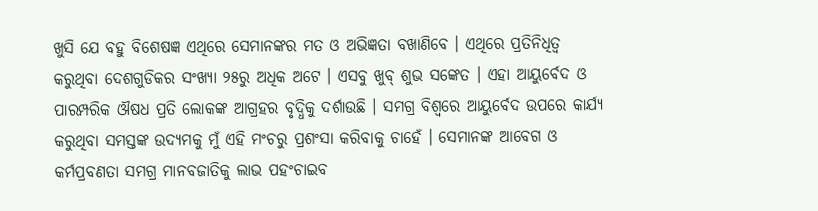ଖୁସି ଯେ ବହୁ ବିଶେଷଜ୍ଞ ଏଥିରେ ସେମାନଙ୍କର ମତ ଓ ଅଭିଜ୍ଞତା ବଖାଣିବେ । ଏଥିରେ ପ୍ରତିନିଧିତ୍ୱ କରୁଥିବା ଦେଶଗୁଡିକର ସଂଖ୍ୟା ୨୫ରୁ ଅଧିକ ଅଟେ । ଏସବୁ ଖୁବ୍ ଶୁଭ ସଙ୍କେତ । ଏହା ଆୟୁର୍ବେଦ ଓ ପାରମ୍ପରିକ ଔଷଧ ପ୍ରତି ଲୋକଙ୍କ ଆଗ୍ରହର ବୃଦ୍ଧିକୁ ଦର୍ଶାଉଛି । ସମଗ୍ର ବିଶ୍ୱରେ ଆୟୁର୍ବେଦ ଉପରେ କାର୍ଯ୍ୟ କରୁଥିବା ସମସ୍ତଙ୍କ ଉଦ୍ୟମକୁ ମୁଁ ଏହି ମଂଚରୁ ପ୍ରଶଂସା କରିବାକୁ ଚାହେଁ । ସେମାନଙ୍କ ଆବେଗ ଓ କର୍ମପ୍ରବଣତା ସମଗ୍ର ମାନବଜାତିକୁ ଲାଭ ପହଂଚାଇବ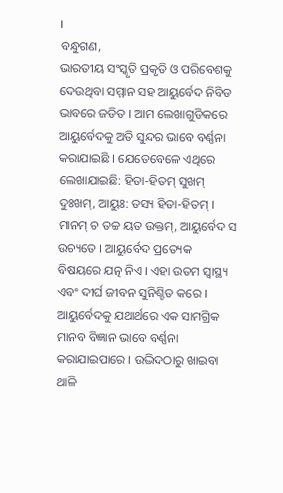।
ବନ୍ଧୁଗଣ,
ଭାରତୀୟ ସଂସ୍କୃତି ପ୍ରକୃତି ଓ ପରିବେଶକୁ ଦେଉଥିବା ସମ୍ମାନ ସହ ଆୟୁର୍ବେଦ ନିବିଡ ଭାବରେ ଜଡିତ । ଆମ ଲେଖାଗୁଡିକରେ ଆୟୁର୍ବେଦକୁ ଅତି ସୁନ୍ଦର ଭାବେ ବର୍ଣ୍ଣନା କରାଯାଇଛି । ଯେତେବେଳେ ଏଥିରେ ଲେଖାଯାଇଛି: ହିତା-ହିତମ୍ ସୁଖମ୍ ଦୁଃଖମ୍, ଆୟୁଃ: ତସ୍ୟ ହିତା-ହିତମ୍ । ମାନମ୍ ଚ ତଚ୍ଚ ୟତ ଉକ୍ତମ୍, ଆୟୁର୍ବେଦ ସ ଉଚ୍ୟତେ । ଆୟୁର୍ବେଦ ପ୍ରତ୍ୟେକ ବିଷୟରେ ଯତ୍ନ ନିଏ । ଏହା ଉତମ ସ୍ୱାସ୍ଥ୍ୟ ଏବଂ ଦୀର୍ଘ ଜୀବନ ସୁନିଶ୍ଚିତ କରେ । ଆୟୁର୍ବେଦକୁ ଯଥାର୍ଥରେ ଏକ ସାମଗ୍ରିକ ମାନବ ବିଜ୍ଞାନ ଭାବେ ବର୍ଣ୍ଣନା କରାଯାଇପାରେ । ଉଦ୍ଭିଦଠାରୁ ଖାଇବା ଥାଳି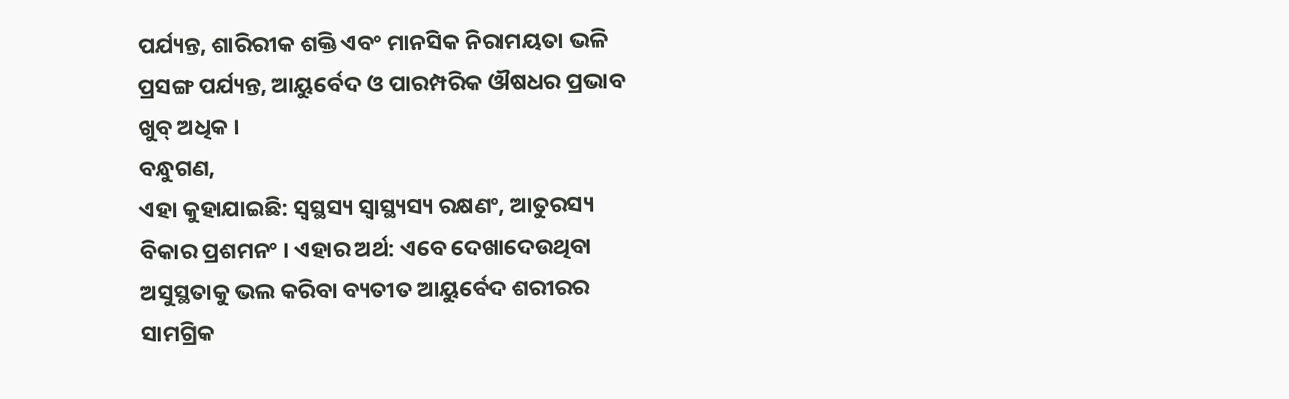ପର୍ଯ୍ୟନ୍ତ, ଶାରିରୀକ ଶକ୍ତି ଏବଂ ମାନସିକ ନିରାମୟତା ଭଳି ପ୍ରସଙ୍ଗ ପର୍ଯ୍ୟନ୍ତ, ଆୟୁର୍ବେଦ ଓ ପାରମ୍ପରିକ ଔଷଧର ପ୍ରଭାବ ଖୁବ୍ ଅଧିକ ।
ବନ୍ଧୁଗଣ,
ଏହା କୁହାଯାଇଛି: ସ୍ୱସ୍ଥସ୍ୟ ସ୍ୱାସ୍ଥ୍ୟସ୍ୟ ରକ୍ଷଣଂ, ଆତୁରସ୍ୟ ବିକାର ପ୍ରଶମନଂ । ଏହାର ଅର୍ଥ: ଏବେ ଦେଖାଦେଉଥିବା ଅସୁସ୍ଥତାକୁ ଭଲ କରିବା ବ୍ୟତୀତ ଆୟୁର୍ବେଦ ଶରୀରର ସାମଗ୍ରିକ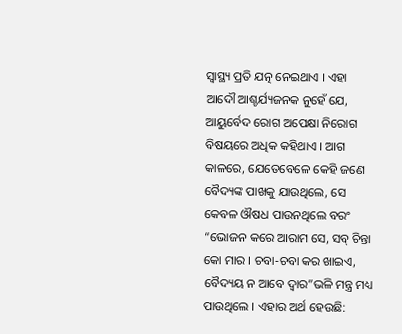ସ୍ୱାସ୍ଥ୍ୟ ପ୍ରତି ଯତ୍ନ ନେଇଥାଏ । ଏହା ଆଦୌ ଆଶ୍ଚର୍ଯ୍ୟଜନକ ନୁହେଁ ଯେ, ଆୟୁର୍ବେଦ ରୋଗ ଅପେକ୍ଷା ନିରୋଗ ବିଷୟରେ ଅଧିକ କହିଥାଏ । ଆଗ କାଳରେ, ଯେତେବେଳେ କେହି ଜଣେ ବୈଦ୍ୟଙ୍କ ପାଖକୁ ଯାଉଥିଲେ, ସେ କେବଳ ଔଷଧ ପାଉନଥିଲେ ବରଂ “ଭୋଜନ କରେ ଆରାମ ସେ, ସବ୍ ଚିନ୍ତା କୋ ମାର । ଚବା-ଚବା କର ଖାଇଏ, ବୈଦ୍ୟୟ ନ ଆବେ ଦ୍ୱାର”ଭଳି ମନ୍ତ୍ର ମଧ୍ୟ ପାଉଥିଲେ । ଏହାର ଅର୍ଥ ହେଉଛି: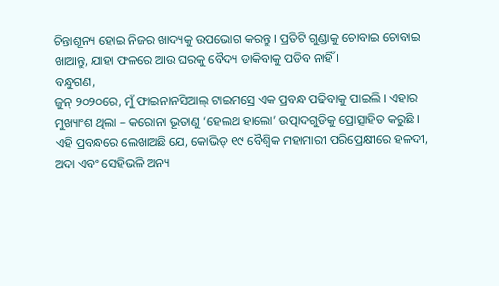ଚିନ୍ତାଶୂନ୍ୟ ହୋଇ ନିଜର ଖାଦ୍ୟକୁ ଉପଭୋଗ କରନ୍ତୁ । ପ୍ରତିଟି ଗୁଣ୍ଡାକୁ ଚୋବାଇ ଚୋବାଇ ଖାଆନ୍ତୁ, ଯାହା ଫଳରେ ଆଉ ଘରକୁ ବୈଦ୍ୟ ଡାକିବାକୁ ପଡିବ ନାହିଁ ।
ବନ୍ଧୁଗଣ,
ଜୁନ୍ ୨୦୨୦ରେ, ମୁଁ ଫାଇନାନସିଆଲ୍ ଟାଇମସ୍ରେ ଏକ ପ୍ରବନ୍ଧ ପଢିବାକୁ ପାଇଲି । ଏହାର ମୁଖ୍ୟାଂଶ ଥିଲା – କରୋନା ଭୂତାଣୁ ‘ହେଲଥ ହାଲୋ’ ଉତ୍ପାଦଗୁଡିକୁ ପ୍ରୋତ୍ସାହିତ କରୁଛି । ଏହି ପ୍ରବନ୍ଧରେ ଲେଖାଅଛି ଯେ, କୋଭିଡ୍ ୧୯ ବୈଶ୍ୱିକ ମହାମାରୀ ପରିପ୍ରେକ୍ଷୀରେ ହଳଦୀ, ଅଦା ଏବଂ ସେହିଭଳି ଅନ୍ୟ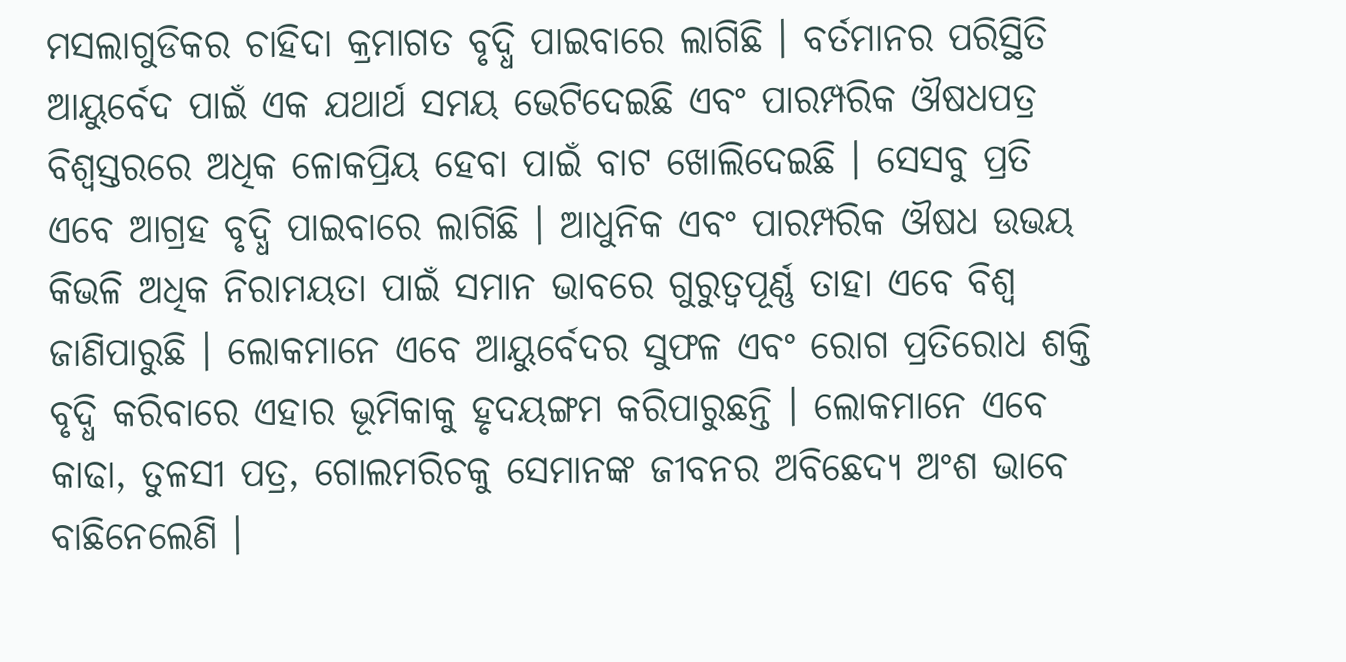ମସଲାଗୁଡିକର ଚାହିଦା କ୍ରମାଗତ ବୃଦ୍ଧି ପାଇବାରେ ଲାଗିଛି । ବର୍ତମାନର ପରିସ୍ଥିତି ଆୟୁର୍ବେଦ ପାଇଁ ଏକ ଯଥାର୍ଥ ସମୟ ଭେଟିଦେଇଛି ଏବଂ ପାରମ୍ପରିକ ଔଷଧପତ୍ର ବିଶ୍ୱସ୍ତରରେ ଅଧିକ ଳୋକପ୍ରିୟ ହେବା ପାଇଁ ବାଟ ଖୋଲିଦେଇଛି । ସେସବୁ ପ୍ରତି ଏବେ ଆଗ୍ରହ ବୃଦ୍ଧି ପାଇବାରେ ଲାଗିଛି । ଆଧୁନିକ ଏବଂ ପାରମ୍ପରିକ ଔଷଧ ଉଭୟ କିଭଳି ଅଧିକ ନିରାମୟତା ପାଇଁ ସମାନ ଭାବରେ ଗୁରୁତ୍ୱପୂର୍ଣ୍ଣ ତାହା ଏବେ ବିଶ୍ୱ ଜାଣିପାରୁଛି । ଲୋକମାନେ ଏବେ ଆୟୁର୍ବେଦର ସୁଫଳ ଏବଂ ରୋଗ ପ୍ରତିରୋଧ ଶକ୍ତି ବୃଦ୍ଧି କରିବାରେ ଏହାର ଭୂମିକାକୁ ହୃଦୟଙ୍ଗମ କରିପାରୁଛନ୍ତି । ଲୋକମାନେ ଏବେ କାଢା, ତୁଳସୀ ପତ୍ର, ଗୋଲମରିଚକୁ ସେମାନଙ୍କ ଜୀବନର ଅବିଛେଦ୍ୟ ଅଂଶ ଭାବେ ବାଛିନେଲେଣି ।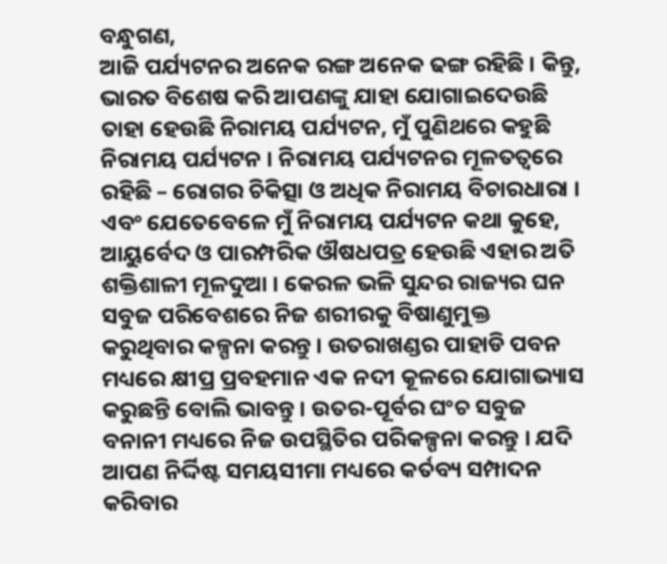ବନ୍ଧୁଗଣ,
ଆଜି ପର୍ଯ୍ୟଟନର ଅନେକ ରଙ୍ଗ ଅନେକ ଢଙ୍ଗ ରହିଛି । କିନ୍ତୁ, ଭାରତ ବିଶେଷ କରି ଆପଣଙ୍କୁ ଯାହା ଯୋଗାଇଦେଉଛି ତାହା ହେଉଛି ନିରାମୟ ପର୍ଯ୍ୟଟନ, ମୁଁ ପୁଣିଥରେ କହୁଛି ନିରାମୟ ପର୍ଯ୍ୟଟନ । ନିରାମୟ ପର୍ଯ୍ୟଟନର ମୂଳତତ୍ୱରେ ରହିଛି – ରୋଗର ଚିକିତ୍ସା ଓ ଅଧିକ ନିରାମୟ ବିଚାରଧାରା । ଏବଂ ଯେତେବେଳେ ମୁଁ ନିରାମୟ ପର୍ଯ୍ୟଟନ କଥା କୁହେ, ଆୟୁର୍ବେଦ ଓ ପାରମ୍ପରିକ ଔଷଧପତ୍ର ହେଉଛି ଏହାର ଅତି ଶକ୍ତିଶାଳୀ ମୂଳଦୁଆ । କେରଳ ଭଳି ସୁନ୍ଦର ରାଜ୍ୟର ଘନ ସବୁଜ ପରିବେଶରେ ନିଜ ଶରୀରକୁ ବିଷାଣୁମୁକ୍ତ କରୁଥିବାର କଳ୍ପନା କରନ୍ତୁ । ଉତରାଖଣ୍ଡର ପାହାଡି ପବନ ମଧ୍ୟରେ କ୍ଷୀପ୍ର ପ୍ରବହମାନ ଏକ ନଦୀ କୂଳରେ ଯୋଗାଭ୍ୟାସ କରୁଛନ୍ତି ବୋଲି ଭାବନ୍ତୁ । ଉତର-ପୂର୍ବର ଘଂଚ ସବୁଜ ବନାନୀ ମଧ୍ୟରେ ନିଜ ଉପସ୍ଥିତିର ପରିକଳ୍ପନା କରନ୍ତୁ । ଯଦି ଆପଣ ନିର୍ଦ୍ଦିଷ୍ଟ ସମୟସୀମା ମଧ୍ୟରେ କର୍ତବ୍ୟ ସମ୍ପାଦନ କରିବାର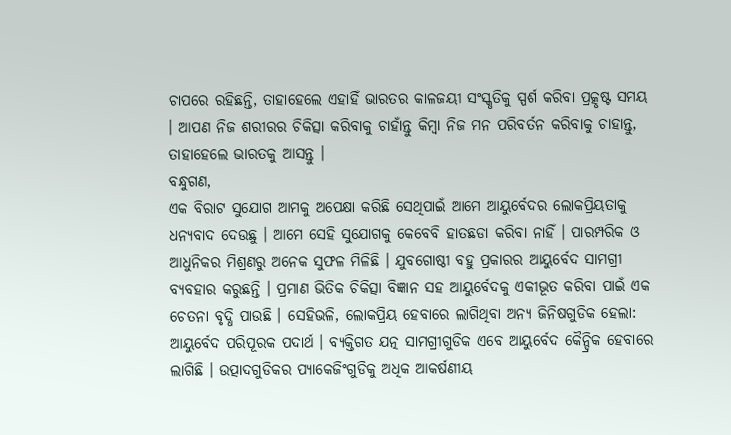ଚାପରେ ରହିଛନ୍ତି, ତାହାହେଲେ ଏହାହିଁ ଭାରତର କାଳଜୟୀ ସଂସ୍କୃତିକୁ ସ୍ପର୍ଶ କରିବା ପ୍ରତ୍କୃଷ୍ଟ ସମୟ । ଆପଣ ନିଜ ଶରୀରର ଚିକିତ୍ସା କରିବାକୁ ଚାହାଁନ୍ତୁ କିମ୍ବା ନିଜ ମନ ପରିବର୍ତନ କରିବାକୁ ଚାହାନ୍ତୁ, ତାହାହେଲେ ଭାରତକୁ ଆସନ୍ତୁ ।
ବନ୍ଧୁଗଣ,
ଏକ ବିରାଟ ସୁଯୋଗ ଆମକୁ ଅପେକ୍ଷା କରିଛି ସେଥିପାଇଁ ଆମେ ଆୟୁର୍ବେଦର ଲୋକପ୍ରିୟତାକୁ ଧନ୍ୟବାଦ ଦେଉଛୁ । ଆମେ ସେହି ସୁଯୋଗକୁ କେବେବି ହାତଛଡା କରିବା ନାହିଁ । ପାରମ୍ପରିକ ଓ ଆଧୁନିକର ମିଶ୍ରଣରୁ ଅନେକ ସୁଫଳ ମିଳିଛି । ଯୁବଗୋଷ୍ଠୀ ବହୁ ପ୍ରକାରର ଆୟୁର୍ବେଦ ସାମଗ୍ରୀ ବ୍ୟବହାର କରୁଛନ୍ତି । ପ୍ରମାଣ ଭିତିକ ଚିକିତ୍ସା ବିଜ୍ଞାନ ସହ ଆୟୁର୍ବେଦକୁ ଏକୀଭୂତ କରିବା ପାଇଁ ଏକ ଚେତନା ବୃଦ୍ଧି ପାଉଛି । ସେହିଭଳି, ଲୋକପ୍ରିୟ ହେବାରେ ଲାଗିଥିବା ଅନ୍ୟ ଜିନିଷଗୁଡିକ ହେଲା: ଆୟୁର୍ବେଦ ପରିପୂରକ ପଦାର୍ଥ । ବ୍ୟକ୍ତିଗତ ଯତ୍ନ ସାମଗ୍ରୀଗୁଡିକ ଏବେ ଆୟୁର୍ବେଦ କୈନ୍ଦ୍ରିକ ହେବାରେ ଲାଗିଛି । ଉତ୍ପାଦଗୁଡିକର ପ୍ୟାକେଜିଂଗୁଡିକୁ ଅଧିକ ଆକର୍ଷଣୀୟ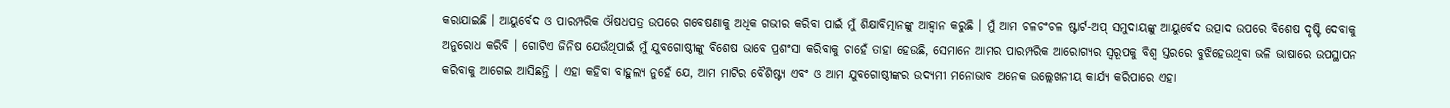କରାଯାଇଛି । ଆୟୁର୍ବେଦ ଓ ପାରମ୍ପରିକ ଔଷଧପତ୍ର ଉପରେ ଗବେଷଣାକୁ ଅଧିକ ଗଭୀର କରିବା ପାଇଁ ମୁଁ ଶିକ୍ଷାବିତ୍ମାନଙ୍କୁ ଆହ୍ୱାନ କରୁଛି । ମୁଁ ଆମ ଚଳଚଂଚଳ ଷ୍ଟାର୍ଟ-ଅପ୍ ସମୁଦାୟଙ୍କୁ ଆୟୁର୍ବେଦ ଉତ୍ପାଦ ଉପରେ ବିଶେଷ ଦୃଷ୍ଟି ଦେବାକୁ ଅନୁରୋଧ କରିବି । ଗୋଟିଏ ଜିନିଷ ଯେଉଁଥିପାଇଁ ମୁଁ ଯୁବଗୋଷ୍ଠୀଙ୍କୁ ବିଶେଷ ଭାବେ ପ୍ରଶଂସା କରିବାକୁ ଚାହେଁ ତାହା ହେଉଛି, ସେମାନେ ଆମର ପାରମ୍ପରିକ ଆରୋଗ୍ୟର ସ୍ୱରୂପକୁ ବିଶ୍ୱ ସ୍ତରରେ ବୁଝିହେଉଥିବା ଭଳି ଭାଷାରେ ଉପସ୍ଥାପନ କରିବାକୁ ଆଗେଇ ଆସିଛନ୍ତି । ଏହା କହିବା ବାହୁଲ୍ୟ ନୁହେଁ ଯେ, ଆମ ମାଟିର ବୈଶିଷ୍ଟ୍ୟ ଏବଂ ଓ ଆମ ଯୁବଗୋଷ୍ଠୀଙ୍କର ଉଦ୍ୟମୀ ମନୋଭାବ ଅନେକ ଉଲ୍ଲେଖନୀୟ କାର୍ଯ୍ୟ କରିପାରେ ଏହା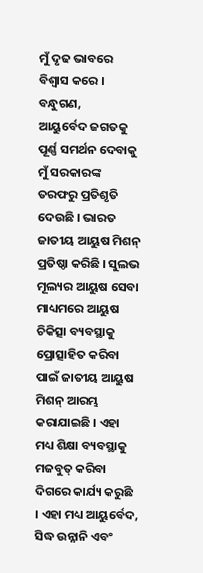ମୁଁ ଦୃଢ ଭାବରେ ବିଶ୍ୱାସ କରେ ।
ବନ୍ଧୁଗଣ,
ଆୟୁର୍ବେଦ ଜଗତକୁ ପୂର୍ଣ୍ଣ ସମର୍ଥନ ଦେବାକୁ ମୁଁ ସରକାରଙ୍କ ତରଫରୁ ପ୍ରତିଶୃତି ଦେଉଛି । ଭାରତ ଜାତୀୟ ଆୟୁଷ ମିଶନ୍ ପ୍ରତିଷ୍ଠା କରିଛି । ସୁଲଭ ମୂଲ୍ୟର ଆୟୁଷ ସେବା ମାଧ୍ୟମରେ ଆୟୁଷ ଚିକିତ୍ସା ବ୍ୟବସ୍ଥାକୁ ପ୍ରୋତ୍ସାହିତ କରିବା ପାଇଁ ଜାତୀୟ ଆୟୁଷ ମିଶନ୍ ଆରମ୍ଭ କରାଯାଇଛି । ଏହା ମଧ୍ୟ ଶିକ୍ଷା ବ୍ୟବସ୍ଥାକୁ ମଜବୁତ୍ କରିବା ଦିଗରେ କାର୍ଯ୍ୟ କରୁଛି । ଏହା ମଧ୍ୟ ଆୟୁର୍ବେଦ, ସିଦ୍ଧ ଉନ୍ନାନି ଏବଂ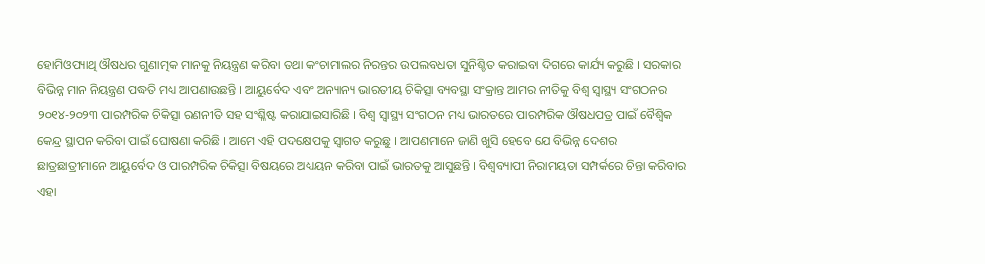ହୋମିଓପ୍ୟାଥି ଔଷଧର ଗୁଣାତ୍ମକ ମାନକୁ ନିୟନ୍ତ୍ରଣ କରିବା ତଥା କଂଚାମାଲର ନିରନ୍ତର ଉପଲବଧତା ସୁନିଶ୍ଚିତ କରାଇବା ଦିଗରେ କାର୍ଯ୍ୟ କରୁଛି । ସରକାର ବିଭିନ୍ନ ମାନ ନିୟନ୍ତ୍ରଣ ପଦ୍ଧତି ମଧ୍ୟ ଆପଣାଉଛନ୍ତି । ଆୟୁର୍ବେଦ ଏବଂ ଅନ୍ୟାନ୍ୟ ଭାରତୀୟ ଚିକିତ୍ସା ବ୍ୟବସ୍ଥା ସଂକ୍ରାନ୍ତ ଆମର ନୀତିକୁ ବିଶ୍ୱ ସ୍ୱାସ୍ଥ୍ୟ ସଂଗଠନର ୨୦୧୪-୨୦୨୩ ପାରମ୍ପରିକ ଚିକିତ୍ସା ରଣନୀତି ସହ ସଂଶ୍ଳିଷ୍ଟ କରାଯାଇସାରିଛି । ବିଶ୍ୱ ସ୍ୱାସ୍ଥ୍ୟ ସଂଗଠନ ମଧ୍ୟ ଭାରତରେ ପାରମ୍ପରିକ ଔଷଧପତ୍ର ପାଇଁ ବୈଶ୍ୱିକ କେନ୍ଦ୍ର ସ୍ଥାପନ କରିବା ପାଇଁ ଘୋଷଣା କରିଛି । ଆମେ ଏହି ପଦକ୍ଷେପକୁ ସ୍ୱାଗତ କରୁଛୁ । ଆପଣମାନେ ଜାଣି ଖୁସି ହେବେ ଯେ ବିଭିନ୍ନ ଦେଶର ଛାତ୍ରଛାତ୍ରୀମାନେ ଆୟୁର୍ବେଦ ଓ ପାରମ୍ପରିକ ଚିକିତ୍ସା ବିଷୟରେ ଅଧ୍ୟୟନ କରିବା ପାଇଁ ଭାରତକୁ ଆସୁଛନ୍ତି । ବିଶ୍ୱବ୍ୟାପୀ ନିରାମୟତା ସମ୍ପର୍କରେ ଚିନ୍ତା କରିବାର ଏହା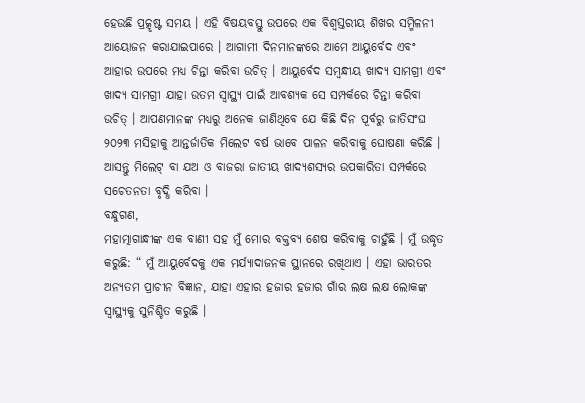ହେଉଛି ପ୍ରତ୍କୃଷ୍ଟ ସମୟ । ଏହି ବିଷୟବସ୍ତୁ ଉପରେ ଏକ ବିଶ୍ୱସ୍ତରୀୟ ଶିଖର ସମ୍ମିଳନୀ ଆୟୋଜନ କରାଯାଇପାରେ । ଆଗାମୀ ଦିନମାନଙ୍କରେ ଆମେ ଆୟୁର୍ବେଦ ଏବଂ ଆହାର ଉପରେ ମଧ୍ୟ ଚିନ୍ତା କରିବା ଉଚିତ୍ । ଆୟୁର୍ବେଦ ସମ୍ବନ୍ଧୀୟ ଖାଦ୍ୟ ସାମଗ୍ରୀ ଏବଂ ଖାଦ୍ୟ ସାମଗ୍ରୀ ଯାହା ଉତମ ସ୍ୱାସ୍ଥ୍ୟ ପାଇଁ ଆବଶ୍ୟକ ସେ ସମ୍ପର୍କରେ ଚିନ୍ତା କରିବା ଉଚିତ୍ । ଆପଣମାନଙ୍କ ମଧ୍ୟରୁ ଅନେକ ଜାଣିଥିବେ ଯେ କିଛି ଦିନ ପୂର୍ବରୁ ଜାତିସଂଘ ୨୦୨୩ ମସିହାକୁ ଆନ୍ତର୍ଜାତିକ ମିଲେଟ ବର୍ଷ ଭାବେ ପାଳନ କରିବାକୁ ଘୋଷଣା କରିଛି । ଆସନ୍ତୁ ମିଲେଟ୍ ବା ଯଅ ଓ ବାଜରା ଜାତୀୟ ଖାଦ୍ୟଶସ୍ୟର ଉପକାରିତା ସମ୍ପର୍କରେ ସଚେତନତା ବୃଦ୍ଧି କରିବା ।
ବନ୍ଧୁଗଣ,
ମହାତ୍ମାଗାନ୍ଧୀଙ୍କ ଏକ ବାଣୀ ସହ ମୁଁ ମୋର ବକ୍ତବ୍ୟ ଶେଷ କରିବାକୁ ଚାହୁଁଛି । ମୁଁ ଉଦ୍ଧୃତ କରୁଛି: “ ମୁଁ ଆୟୁର୍ବେଦକୁ ଏକ ମର୍ଯ୍ୟାଦାଜନକ ସ୍ଥାନରେ ରଖିଥାଏ । ଏହା ଭାରତର ଅନ୍ୟତମ ପ୍ରାଚୀନ ବିଜ୍ଞାନ, ଯାହା ଏହାର ହଜାର ହଜାର ଗାଁର ଲକ୍ଷ ଲକ୍ଷ ଲୋକଙ୍କ ସ୍ୱାସ୍ଥ୍ୟକୁ ସୁନିଶ୍ଚିତ କରୁଛି ।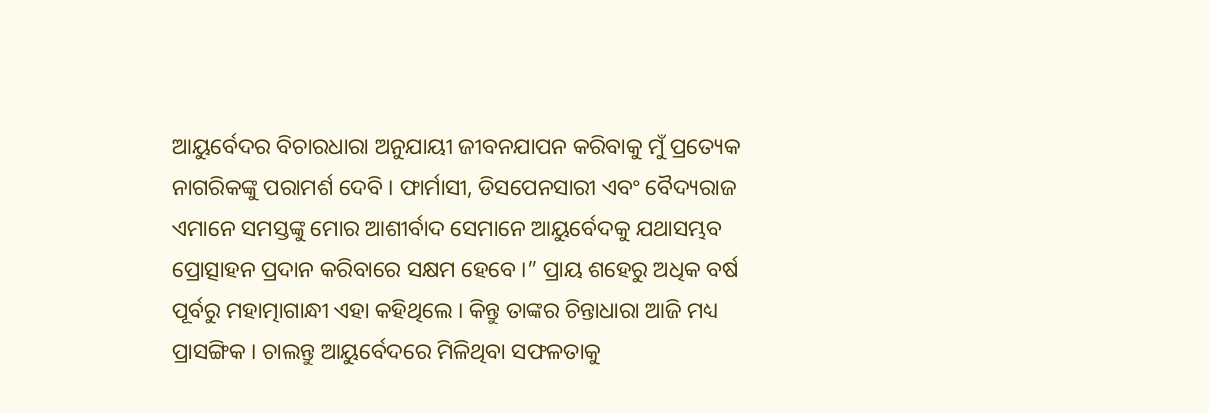ଆୟୁର୍ବେଦର ବିଚାରଧାରା ଅନୁଯାୟୀ ଜୀବନଯାପନ କରିବାକୁ ମୁଁ ପ୍ରତ୍ୟେକ ନାଗରିକଙ୍କୁ ପରାମର୍ଶ ଦେବି । ଫାର୍ମାସୀ, ଡିସପେନସାରୀ ଏବଂ ବୈଦ୍ୟରାଜ ଏମାନେ ସମସ୍ତଙ୍କୁ ମୋର ଆଶୀର୍ବାଦ ସେମାନେ ଆୟୁର୍ବେଦକୁ ଯଥାସମ୍ଭବ ପ୍ରୋତ୍ସାହନ ପ୍ରଦାନ କରିବାରେ ସକ୍ଷମ ହେବେ ।” ପ୍ରାୟ ଶହେରୁ ଅଧିକ ବର୍ଷ ପୂର୍ବରୁ ମହାତ୍ମାଗାନ୍ଧୀ ଏହା କହିଥିଲେ । କିନ୍ତୁ ତାଙ୍କର ଚିନ୍ତାଧାରା ଆଜି ମଧ୍ୟ ପ୍ରାସଙ୍ଗିକ । ଚାଲନ୍ତୁ ଆୟୁର୍ବେଦରେ ମିଳିଥିବା ସଫଳତାକୁ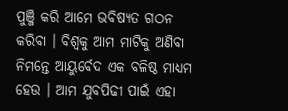ପୁଞ୍ଜି କରି ଆମେ ଭବିଷ୍ୟତ ଗଠନ କରିବା । ବିଶ୍ୱକୁ ଆମ ମାଟିକୁ ଅଣିବା ନିମନ୍ତେ ଆୟୁର୍ବେଦ ଏକ ବଳିଷ୍ଠ ମାଧ୍ୟମ ହେଉ । ଆମ ଯୁବପିଢୀ ପାଇଁ ଏହା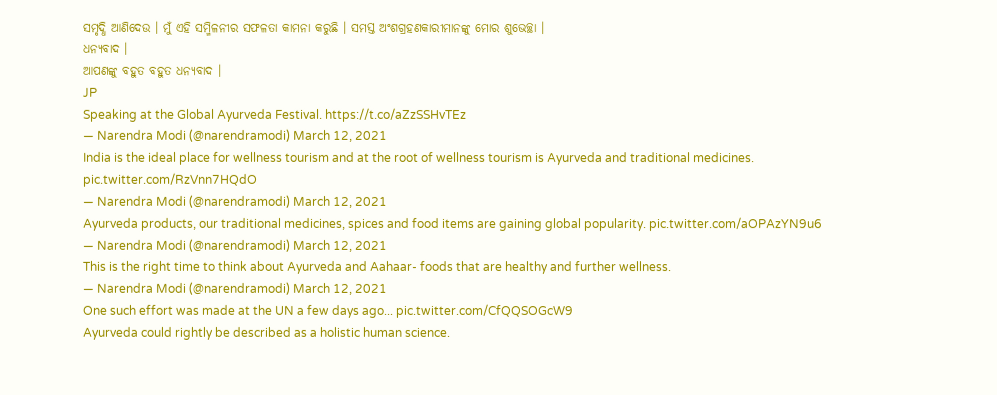ସମୃଦ୍ଧି ଆଣିଦେଉ । ମୁଁ ଏହି ସମ୍ମିଳନୀର ସଫଳତା କାମନା କରୁଛି । ସମସ୍ତ ଅଂଶଗ୍ରହଣକାରୀମାନଙ୍କୁ ମୋର ଶୁଭେଚ୍ଛା ।
ଧନ୍ୟବାଦ ।
ଆପଣଙ୍କୁ ବହୁତ ବହୁତ ଧନ୍ୟବାଦ ।
JP
Speaking at the Global Ayurveda Festival. https://t.co/aZzSSHvTEz
— Narendra Modi (@narendramodi) March 12, 2021
India is the ideal place for wellness tourism and at the root of wellness tourism is Ayurveda and traditional medicines. pic.twitter.com/RzVnn7HQdO
— Narendra Modi (@narendramodi) March 12, 2021
Ayurveda products, our traditional medicines, spices and food items are gaining global popularity. pic.twitter.com/aOPAzYN9u6
— Narendra Modi (@narendramodi) March 12, 2021
This is the right time to think about Ayurveda and Aahaar- foods that are healthy and further wellness.
— Narendra Modi (@narendramodi) March 12, 2021
One such effort was made at the UN a few days ago... pic.twitter.com/CfQQSOGcW9
Ayurveda could rightly be described as a holistic human science.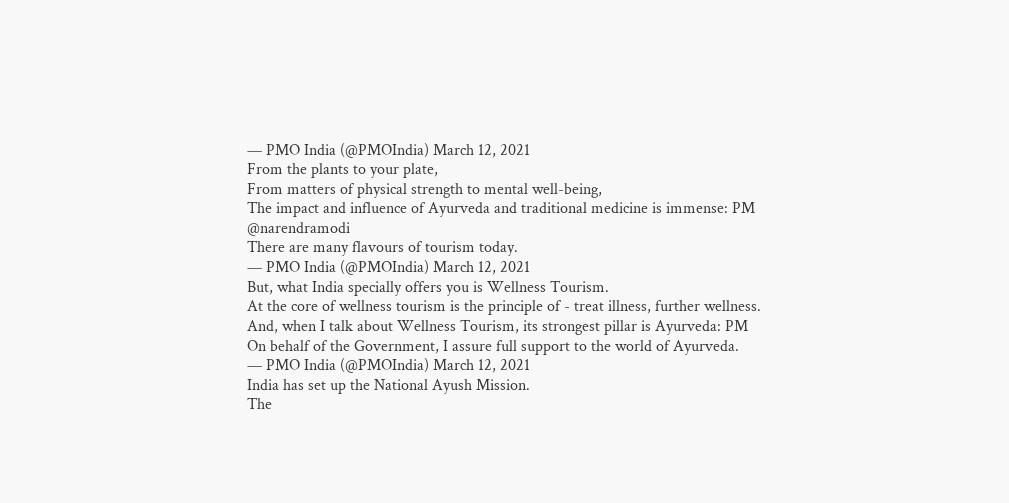— PMO India (@PMOIndia) March 12, 2021
From the plants to your plate,
From matters of physical strength to mental well-being,
The impact and influence of Ayurveda and traditional medicine is immense: PM @narendramodi
There are many flavours of tourism today.
— PMO India (@PMOIndia) March 12, 2021
But, what India specially offers you is Wellness Tourism.
At the core of wellness tourism is the principle of - treat illness, further wellness.
And, when I talk about Wellness Tourism, its strongest pillar is Ayurveda: PM
On behalf of the Government, I assure full support to the world of Ayurveda.
— PMO India (@PMOIndia) March 12, 2021
India has set up the National Ayush Mission.
The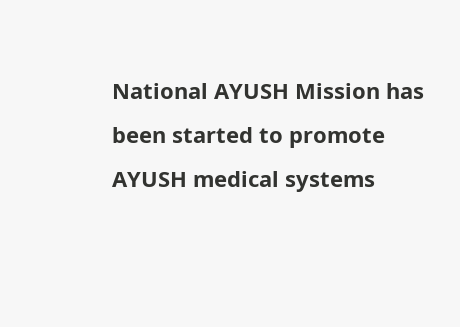National AYUSH Mission has been started to promote AYUSH medical systems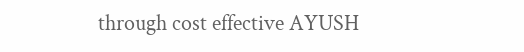through cost effective AYUSH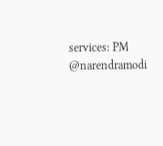services: PM @narendramodi